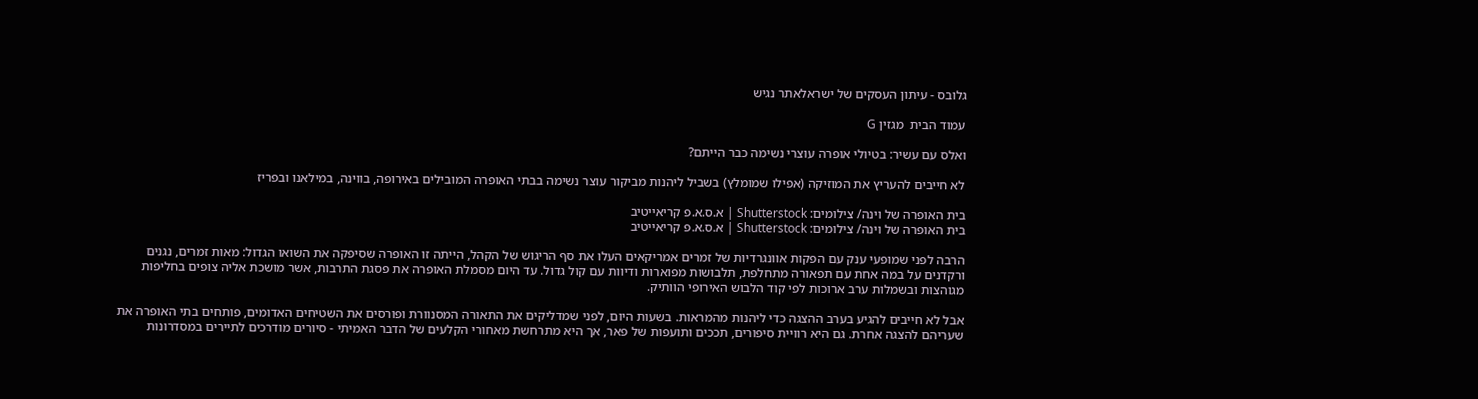גלובס - עיתון העסקים של ישראלאתר נגיש

עמוד הבית  מגזין G

ואלס עם עשיר: בטיולי אופרה עוצרי נשימה כבר הייתם?

לא חייבים להעריץ את המוזיקה (אפילו שמומלץ) בשביל ליהנות מביקור עוצר נשימה בבתי האופרה המובילים באירופה, בווינה, במילאנו ובפריז

בית האופרה של וינה/ צילומים: Shutterstock | א.ס.א.פ קריאייטיב
בית האופרה של וינה/ צילומים: Shutterstock | א.ס.א.פ קריאייטיב

הרבה לפני שמופעי ענק עם הפקות אוונגרדיות של זמרים אמריקאים העלו את סף הריגוש של הקהל, הייתה זו האופרה שסיפקה את השואו הגדול: מאות זמרים, נגנים ורקדנים על במה אחת עם תפאורה מתחלפת, תלבושות מפוארות ודיוות עם קול גדול. עד היום מסמלת האופרה את פסגת התרבות, אשר מושכת אליה צופים בחליפות מגוהצות ובשמלות ערב ארוכות לפי קוד הלבוש האירופי הוותיק.

אבל לא חייבים להגיע בערב ההצגה כדי ליהנות מהמראות. בשעות היום, לפני שמדליקים את התאורה המסנוורת ופורסים את השטיחים האדומים, פותחים בתי האופרה את שעריהם להצגה אחרת. גם היא רוויית סיפורים, תככים ותועפות של פאר, אך היא מתרחשת מאחורי הקלעים של הדבר האמיתי - סיורים מודרכים לתיירים במסדרונות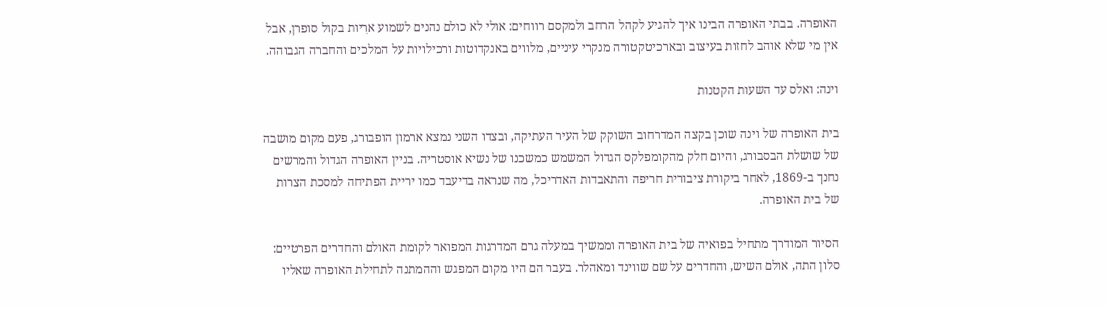האופרה. בבתי האופרה הבינו איך להגיע לקהל הרחב ולמקסם רווחים: אולי לא כולם נהנים לשמוע ארִיות בקול סופרן, אבל אין מי שלא אוהב לחזות בעיצוב ובארכיטקטורה מנקרי עיניים, מלווים באנקדוטות ורכילויות על המלכים והחברה הגבוהה.

וינה: ואלס עד השעות הקטנות

בית האופרה של וינה שוכן בקצה המדרחוב השוקק של העיר העתיקה, ובצדו השני נמצא ארמון הופבורג, פעם מקום מושבה של שושלת הבסבורג, והיום חלק מהקומפלקס הגדול המשמש כמשכנו של נשיא אוסטריה. בניין האופרה הגדול והמרשים נחנך ב-1869, לאחר ביקורת ציבורית חריפה והתאבדות האדריכל, מה שנראה בדיעבד כמו יריית הפתיחה למסכת הצרות של בית האופרה.

הסיור המודרך מתחיל בפואיה של בית האופרה וממשיך במעלה גרם המדרגות המפואר לקומת האולם והחדרים הפרטיים: סלון התה, אולם השיש, והחדרים על שם שווינד ומאהלר. בעבר הם היו מקום המפגש וההמתנה לתחילת האופרה שאליו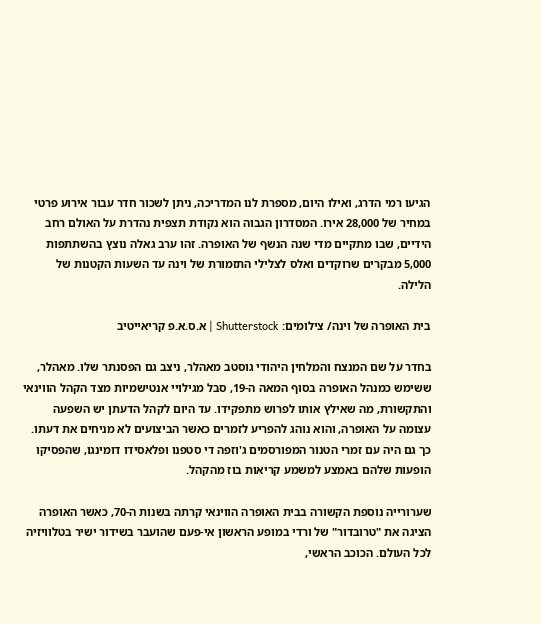הגיעו רמי הדרג, ואילו היום, מספרת לנו המדריכה, ניתן לשכור חדר עבור אירוע פרטי במחיר של 28,000 אירו. המסדרון הגבוה הוא נקודת תצפית נהדרת על האולם רחב הידיים, שבו מתקיים מדי שנה הנשף של האופרה. זהו ערב גאלה נוצץ בהשתתפות 5,000 מבקרים שרוקדים ואלס לצלילי התזמורת של וינה עד השעות הקטנות של הלילה.

בית האופרה של וינה/ צילומים: Shutterstock | א.ס.א.פ קריאייטיב

בחדר על שם המנצח והמלחין היהודי גוסטב מאהלר, ניצב גם הפסנתר שלו. מאהלר, ששימש כמנהל האופרה בסוף המאה ה-19, סבל מגילויי אנטישמיות מצד הקהל הווינאי והתקשורת, מה שאילץ אותו לפרוש מתפקידו. עד היום לקהל הדעתן יש השפעה עצומה על האופרה, והוא נוהג להפריע לזמרים כאשר הביצועים לא מניחים את דעתו. כך גם היה עם זמרי הטנור המפורסמים ג'וזפה די סטפנו ופלאסידו דומינגו, שהפסיקו הופעות שלהם באמצע למשמע קריאות בוז מהקהל.

שערורייה נוספת הקשורה בבית האופרה הווינאי קרתה בשנות ה-70, כאשר האופרה הציגה את "טרובדור" של ורדי במופע הראשון אי-פעם שהועבר בשידור ישיר בטלוויזיה לכל העולם. הכוכב הראשי,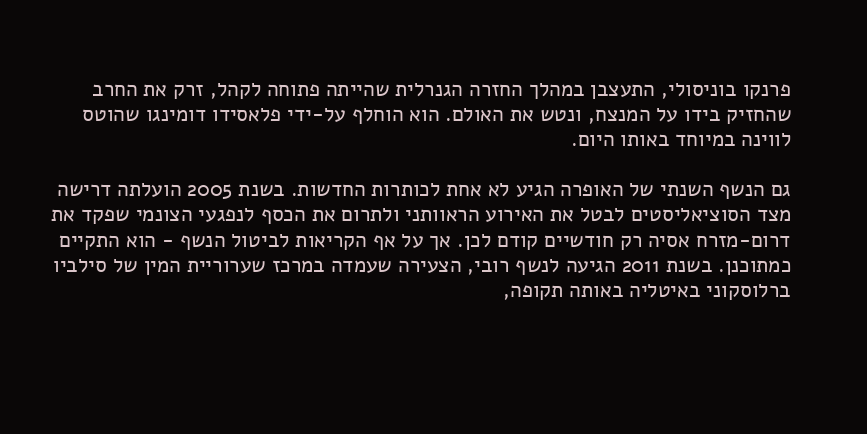פרנקו בוניסולי, התעצבן במהלך החזרה הגנרלית שהייתה פתוחה לקהל, זרק את החרב שהחזיק בידו על המנצח, ונטש את האולם. הוא הוחלף על-ידי פלאסידו דומינגו שהוטס לווינה במיוחד באותו היום.

גם הנשף השנתי של האופרה הגיע לא אחת לכותרות החדשות. בשנת 2005 הועלתה דרישה מצד הסוציאליסטים לבטל את האירוע הראוותני ולתרום את הכסף לנפגעי הצונמי שפקד את דרום-מזרח אסיה רק חודשיים קודם לכן. אך על אף הקריאות לביטול הנשף - הוא התקיים כמתוכנן. בשנת 2011 הגיעה לנשף רובי, הצעירה שעמדה במרכז שערוריית המין של סילביו ברלוסקוני באיטליה באותה תקופה,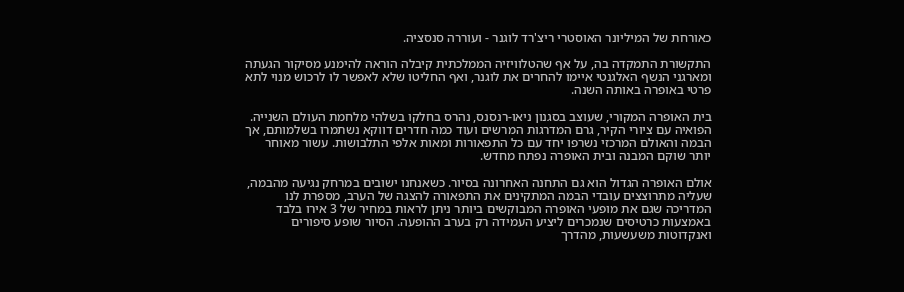כאורחת של המיליונר האוסטרי ריצ'רד לוגנר - ועוררה סנסציה.

התקשורת התמקדה בה, על אף שהטלוויזיה הממלכתית קיבלה הוראה להימנע מסיקור הגעתה ומארגני הנשף האלגנטי איימו להחרים את לוגנר, ואף החליטו שלא לאפשר לו לרכוש מנוי לתא פרטי באופרה באותה השנה.

בית האופרה המקורי, שעוצב בסגנון ניאו-רנסנס, נהרס בחלקו בשלהי מלחמת העולם השנייה. הפואיה עם ציורי הקיר, גרם המדרגות המרשים ועוד כמה חדרים דווקא נשתמרו בשלמותם, אך הבמה והאולם המרכזי נשרפו יחד עם כל התפאורות ומאות אלפי התלבושות. עשור מאוחר יותר שוקם המבנה ובית האופרה נפתח מחדש.

אולם האופרה הגדול הוא גם התחנה האחרונה בסיור. כשאנחנו ישובים במרחק נגיעה מהבמה, שעליה מתרוצצים עובדי הבמה המתקינים את התפאורה להצגה של הערב, מספרת לנו המדריכה שגם את מופעי האופרה המבוקשים ביותר ניתן לראות במחיר של 3 אירו בלבד באמצעות כרטיסים שנמכרים ליציע העמידה רק בערב ההופעה. הסיור שופע סיפורים ואנקדוטות משעשעות, מהדרך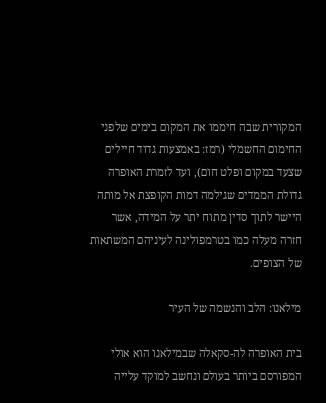המקורית שבה חיממו את המקום בימים שלפני החימום החשמלי (רמז: באמצעות גדוד חיילים שצעד במקום ופלט חום), ועד לזמרת האופרה גדולת הממדים שגילמה דמות הקופצת אל מותה היישר לתוך סדין מתוח יתר על המידה, אשר חזרה מעלה כמו בטרמפולינה לעיניהם המשתאות של הצופים.

מילאנו: הלב והנשמה של העיר

בית האופרה לה-סקאלה שבמילאנו הוא אולי המפורסם ביותר בעולם ונחשב למוקד עלייה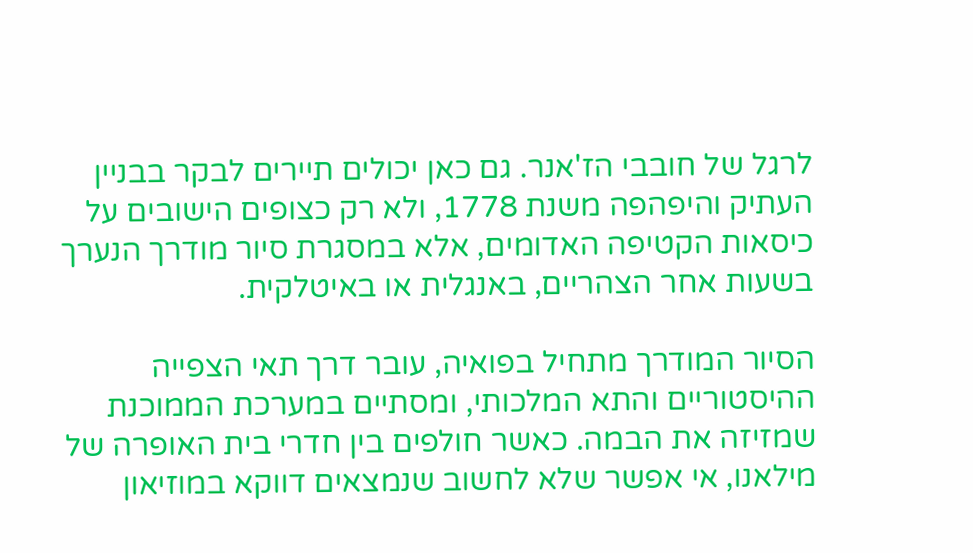לרגל של חובבי הז'אנר. גם כאן יכולים תיירים לבקר בבניין העתיק והיפהפה משנת 1778, ולא רק כצופים הישובים על כיסאות הקטיפה האדומים, אלא במסגרת סיור מודרך הנערך בשעות אחר הצהריים, באנגלית או באיטלקית.

הסיור המודרך מתחיל בפואיה, עובר דרך תאי הצפייה ההיסטוריים והתא המלכותי, ומסתיים במערכת הממוכנת שמזיזה את הבמה. כאשר חולפים בין חדרי בית האופרה של מילאנו, אי אפשר שלא לחשוב שנמצאים דווקא במוזיאון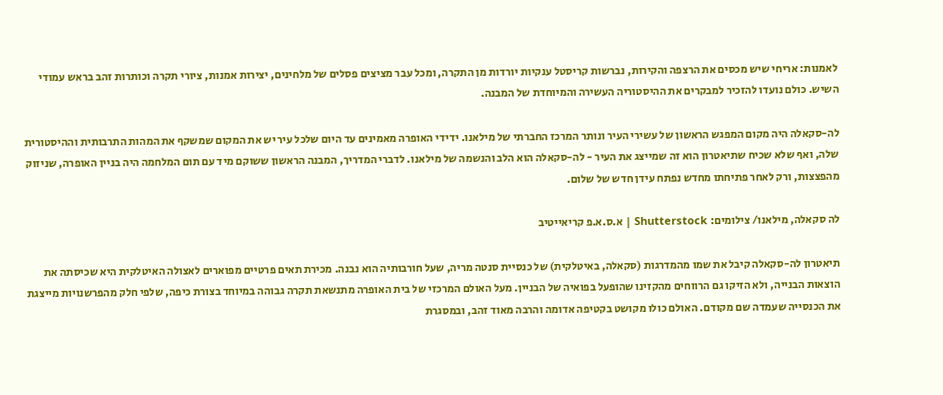לאמנות: אריחי שיש מכסים את הרצפה והקירות, נברשות קריסטל ענקיות יורדות מן התקרה, ומכל עבר מציצים פסלים של מלחינים, יצירות אמנות, ציורי תקרה וכותרות זהב בראש עמודי השיש. כולם נועדו להזכיר למבקרים את ההיסטוריה העשירה והמיוחדת של המבנה.

לה-סקאלה היה מקום המפגש הראשון של עשירי העיר ונותר המרכז החברתי של מילאנו. ידידי האופרה מאמינים עד היום שלכל עיר יש את המקום שמשקף את המהות התרבותית וההיסטורית שלה, ואף שלא שכיח שתיאטרון הוא זה שמייצג את העיר - לה-סקאלה הוא הלב והנשמה של מילאנו. לדברי המדריך, המבנה הראשון ששוקם מיד עם תום המלחמה היה בניין האופרה, שניזוק מהפצצות, ורק לאחר פתיחתו מחדש נפתח עידן חדש של שלום.

לה סקאלה, מילאנו/ צילומים: Shutterstock | א.ס.א.פ קריאייטיב

תיאטרון לה-סקאלה קיבל את שמו מהמדרגות (סקאלה, באיטלקית) של כנסיית סנטה מריה, שעל חורבותיה הוא נבנה. מכירת תאים פרטיים מפוארים לאצולה האיטלקית היא שכיסתה את הוצאות הבנייה, ולא הזיקו גם הרווחים מהקזינו שהופעל בפואיה של הבניין. מעל האולם המרכזי של בית האופרה מתנשאת תקרה גבוהה במיוחד בצורת כיפה, שלפי חלק מהפרשנויות מייצגת את הכנסייה שעמדה שם מקודם. האולם כולו מקושט בקטיפה אדומה והרבה מאוד זהב, ובמסגרת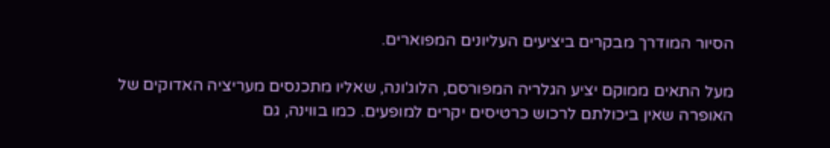הסיור המודרך מבקרים ביציעים העליונים המפוארים.

מעל התאים ממוקם יציע הגלריה המפורסם, הלוג'ונה, שאליו מתכנסים מעריציה האדוקים של האופרה שאין ביכולתם לרכוש כרטיסים יקרים למופעים. כמו בווינה, גם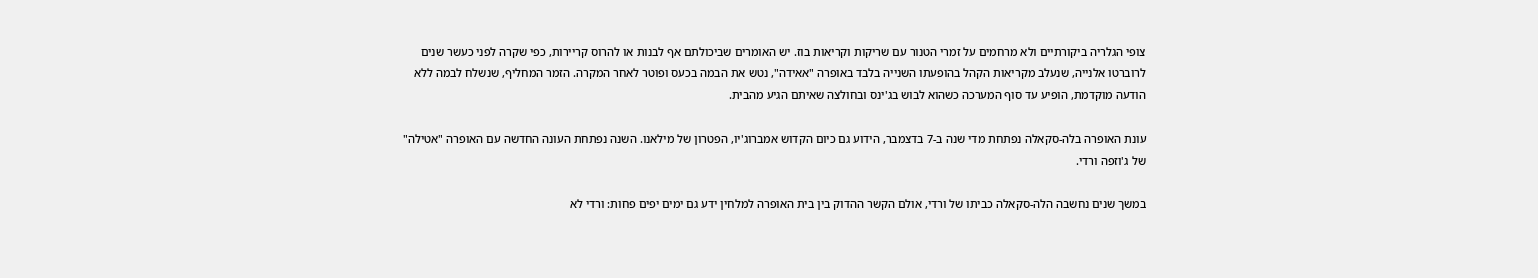צופי הגלריה ביקורתיים ולא מרחמים על זמרי הטנור עם שריקות וקריאות בוז. יש האומרים שביכולתם אף לבנות או להרוס קריירות, כפי שקרה לפני כעשר שנים לרוברטו אלנייה, שנעלב מקריאות הקהל בהופעתו השנייה בלבד באופרה "אאידה", נטש את הבמה בכעס ופוטר לאחר המקרה. הזמר המחליף, שנשלח לבמה ללא הודעה מוקדמת, הופיע עד סוף המערכה כשהוא לבוש בג'ינס ובחולצה שאיתם הגיע מהבית.

עונת האופרה בלה-סקאלה נפתחת מדי שנה ב-7 בדצמבר, הידוע גם כיום הקדוש אמברוג'יו, הפטרון של מילאנו. השנה נפתחת העונה החדשה עם האופרה "אטילה" של ג'וזפה ורדי.

במשך שנים נחשבה הלה-סקאלה כביתו של ורדי, אולם הקשר ההדוק בין בית האופרה למלחין ידע גם ימים יפים פחות: ורדי לא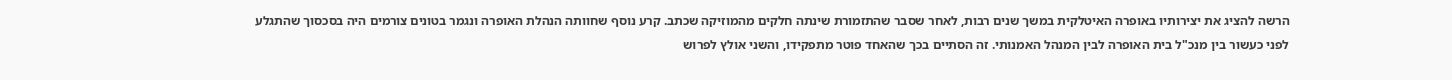הרשה להציג את יצירותיו באופרה האיטלקית במשך שנים רבות, לאחר שסבר שהתזמורת שינתה חלקים מהמוזיקה שכתב. קרע נוסף שחוותה הנהלת האופרה ונגמר בטונים צורמים היה בסכסוך שהתגלע לפני כעשור בין מנכ"ל בית האופרה לבין המנהל האמנותי. זה הסתיים בכך שהאחד פוטר מתפקידו, והשני אולץ לפרוש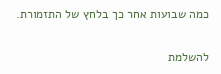כמה שבועות אחר כך בלחץ של התזמורת.

להשלמת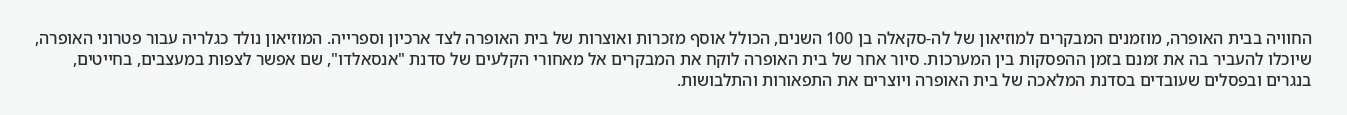החוויה בבית האופרה, מוזמנים המבקרים למוזיאון של לה-סקאלה בן 100 השנים, הכולל אוסף מזכרות ואוצרות של בית האופרה לצד ארכיון וספרייה. המוזיאון נולד כגלריה עבור פטרוני האופרה, שיוכלו להעביר בה את זמנם בזמן ההפסקות בין המערכות. סיור אחר של בית האופרה לוקח את המבקרים אל מאחורי הקלעים של סדנת "אנסאלדו", שם אפשר לצפות במעצבים, בחייטים, בנגרים ובפסלים שעובדים בסדנת המלאכה של בית האופרה ויוצרים את התפאורות והתלבושות.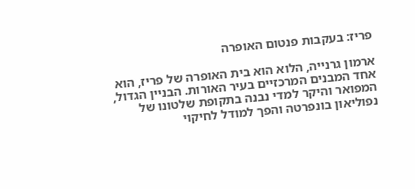פריז: בעקבות פנטום האופרה

ארמון גרנייה, הלוא הוא בית האופרה של פריז, הוא אחד המבנים המרכזיים בעיר האורות. הבניין הגדול, המפואר והיקר למדי נבנה בתקופת שלטונו של נפוליאון בונפרטה והפך למודל לחיקוי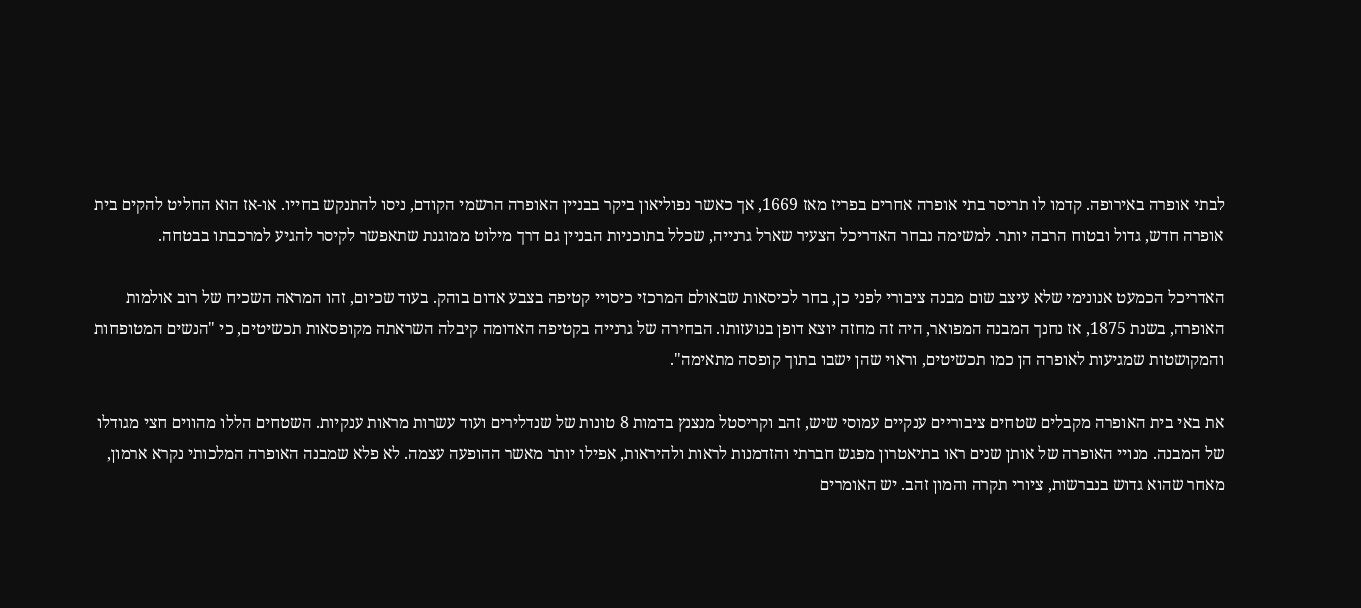לבתי אופרה באירופה. קדמו לו תריסר בתי אופרה אחרים בפריז מאז 1669, אך כאשר נפוליאון ביקר בבניין האופרה הרשמי הקודם, ניסו להתנקש בחייו. או-אז הוא החליט להקים בית אופרה חדש, גדול ובטוח הרבה יותר. למשימה נבחר האדריכל הצעיר שארל גרנייה, שכלל בתוכניות הבניין גם דרך מילוט ממוגנת שתאפשר לקיסר להגיע למרכבתו בבטחה.

האדריכל הכמעט אנונימי שלא עיצב שום מבנה ציבורי לפני כן, בחר לכיסאות שבאולם המרכזי כיסויי קטיפה בצבע אדום בוהק. בעוד שכיום, זהו המראה השכיח של רוב אולמות האופרה, בשנת 1875, אז נחנך המבנה המפואר, היה זה מחזה יוצא דופן בנועזותו. הבחירה של גרנייה בקטיפה האדומה קיבלה השראתה מקופסאות תכשיטים, כי "הנשים המטופחות והמקושטות שמגיעות לאופרה הן כמו תכשיטים, וראוי שהן ישבו בתוך קופסה מתאימה".

את באי בית האופרה מקבלים שטחים ציבוריים ענקיים עמוסי שיש, זהב וקריסטל מנצנץ בדמות 8 טונות של שנדלירים ועוד עשרות מראות ענקיות. השטחים הללו מהווים חצי מגודלו של המבנה. מנויי האופרה של אותן שנים ראו בתיאטרון מפגש חברתי והזדמנות לראות ולהיראות, אפילו יותר מאשר ההופעה עצמה. לא פלא שמבנה האופרה המלכותי נקרא ארמון, מאחר שהוא גדוש בנברשות, ציורי תקרה והמון זהב. יש האומרים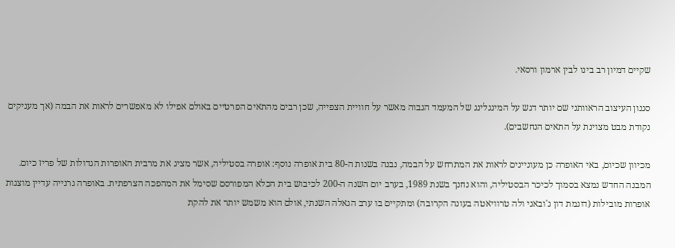שקיים דמיון רב בינו לבין ארמון ורסאי.

סגנון העיצוב הראוותני שם יותר דגש על המינגלינג של המעמד הגבוה מאשר על חוויית הצפייה, שכן רבים מהתאים הפרטיים באולם אפילו לא מאפשרים לראות את הבמה (אך מעניקים נקודת מבט מצוינת על התאים הנחשבים).

מכיוון שכיום, באי האופרה כן מעוניינים לראות את המתרחש על הבמה, נבנה בשנות ה-80 בית אופרה נוסף: אופרה בסטיליה, אשר מציג את מרבית האופרות הגדולות של פריז כיום. המבנה החדש נמצא בסמוך לכיכר הבסטיליה, והוא נחנך בשנת 1989, בערב יום השנה ה-200 לכיבוש בית הכלא המפורסם שסימל את המהפכה הצרפתית. באופרה גרנייה עדיין מוצגות אופרות מובילות (דוגמת דון ג'ובאני ולה טרוויאטה בעונה הקרובה) ומתקיים בו ערב הגאלה השנתי, אולם הוא משמש יותר את להקת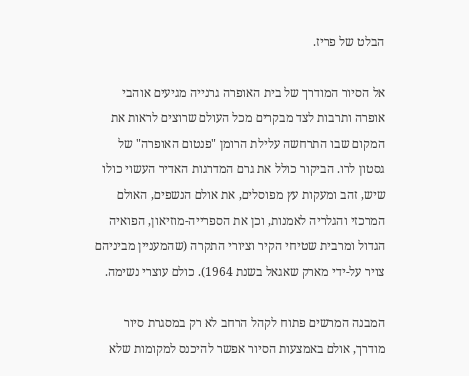הבלט של פריז.

אל הסיור המודרך של בית האופרה גרנייה מגיעים אוהבי אופרה ותרבות לצד מבקרים מכל העולם שרוצים לראות את המקום שבו התרחשה עלילת הרומן "פנטום האופרה" של גסטון לרו. הביקור כולל את גרם המדרגות האדיר העשוי כולו שיש, זהב ומעקות עץ מפוסלים, את אולם הנשפים, האולם המרכזי והגלריה לאמנות, וכן את הספרייה-מוזיאון, הפואיה הגדול ומרבית שטיחי הקיר וציורי התקרה (שהמעניין מביניהם צויר על-ידי מארק שאגאל בשנת 1964). כולם עוצרי נשימה.

המבנה המרשים פתוח לקהל הרחב לא רק במסגרת סיור מודרך, אולם באמצעות הסיור אפשר להיכנס למקומות שלא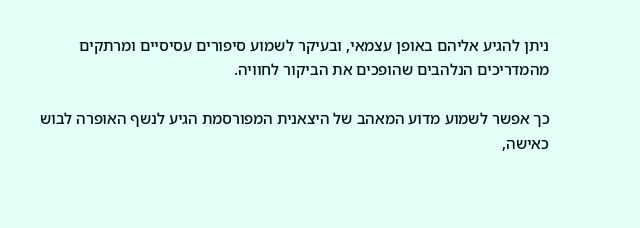ניתן להגיע אליהם באופן עצמאי, ובעיקר לשמוע סיפורים עסיסיים ומרתקים מהמדריכים הנלהבים שהופכים את הביקור לחוויה.

כך אפשר לשמוע מדוע המאהב של היצאנית המפורסמת הגיע לנשף האופרה לבוש כאישה,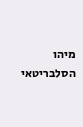מיהו הסלבריטאי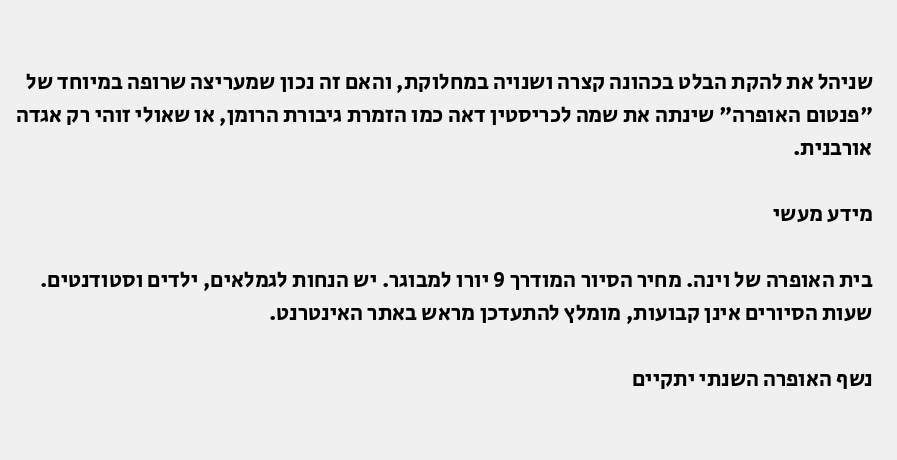שניהל את להקת הבלט בכהונה קצרה ושנויה במחלוקת, והאם זה נכון שמעריצה שרופה במיוחד של "פנטום האופרה" שינתה את שמה לכריסטין דאה כמו הזמרת גיבורת הרומן, או שאולי זוהי רק אגדה אורבנית.

מידע מעשי

בית האופרה של וינה. מחיר הסיור המודרך 9 יורו למבוגר. יש הנחות לגמלאים, ילדים וסטודנטים. שעות הסיורים אינן קבועות, מומלץ להתעדכן מראש באתר האינטרנט.

נשף האופרה השנתי יתקיים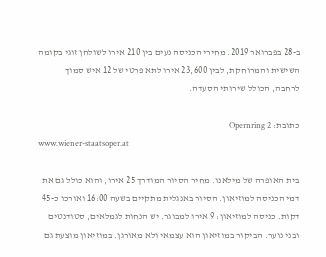ב-28 בפברואר 2019. מחירי הכניסה נעים בין 210 אירו לשולחן זוגי בקומה השישית והמרוחקת, לבין 23,600 אירו לתא פרטי של 12 איש סמוך לרחבה, הכולל שירותי הסעדה.

כתובת: Opernring 2
www.wiener-staatsoper.at

בית האופרה של מילאנו. מחיר הסיור המודרך 25 אירו, והוא כולל גם את דמי הכניסה למוזיאון. הסיור באנגלית מתקיים בשעה 16:00 ואורכו כ-45 דקות. כניסה למוזיאון: 9 אירו למבוגר. יש הנחות לגמלאים, סטודנטים ובני נוער. הביקור במוזיאון הוא עצמאי ולא מאורגן. במוזיאון מוצעת גם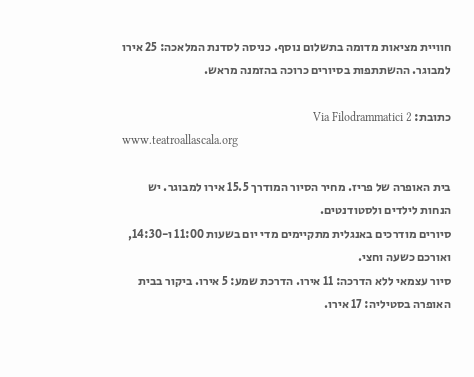חוויית מציאות מדומה בתשלום נוסף. כניסה לסדנת המלאכה: 25 אירו למבוגר. ההשתתפות בסיורים כרוכה בהזמנה מראש.

כתובת: Via Filodrammatici 2
www.teatroallascala.org

בית האופרה של פריז. מחיר הסיור המודרך 15.5 אירו למבוגר. יש הנחות לילדים ולסטודנטים.
סיורים מודרכים באנגלית מתקיימים מדי יום בשעות 11:00 ו-14:30, ואורכם כשעה וחצי.
סיור עצמאי ללא הדרכה: 11 אירו. הדרכת שמע: 5 אירו. ביקור בבית האופרה בסטיליה: 17 אירו.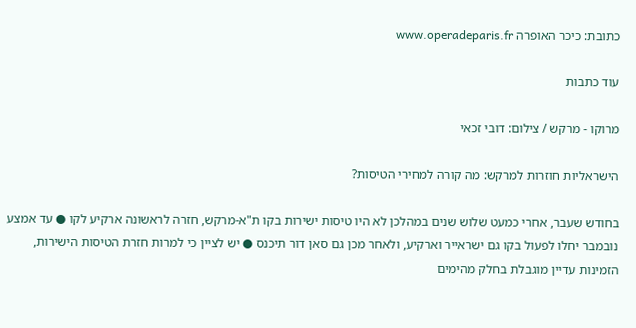כתובת: כיכר האופרה www.operadeparis.fr

עוד כתבות

מרוקו - מרקש / צילום: דובי זכאי

הישראליות חוזרות למרקש: מה קורה למחירי הטיסות?

בחודש שעבר, אחרי כמעט שלוש שנים במהלכן לא היו טיסות ישירות בקו ת"א-מרקש, חזרה לראשונה ארקיע לקו ● עד אמצע נובמבר יחלו לפעול בקו גם ישראייר וארקיע, ולאחר מכן גם סאן דור תיכנס ● יש לציין כי למרות חזרת הטיסות הישירות, הזמינות עדיין מוגבלת בחלק מהימים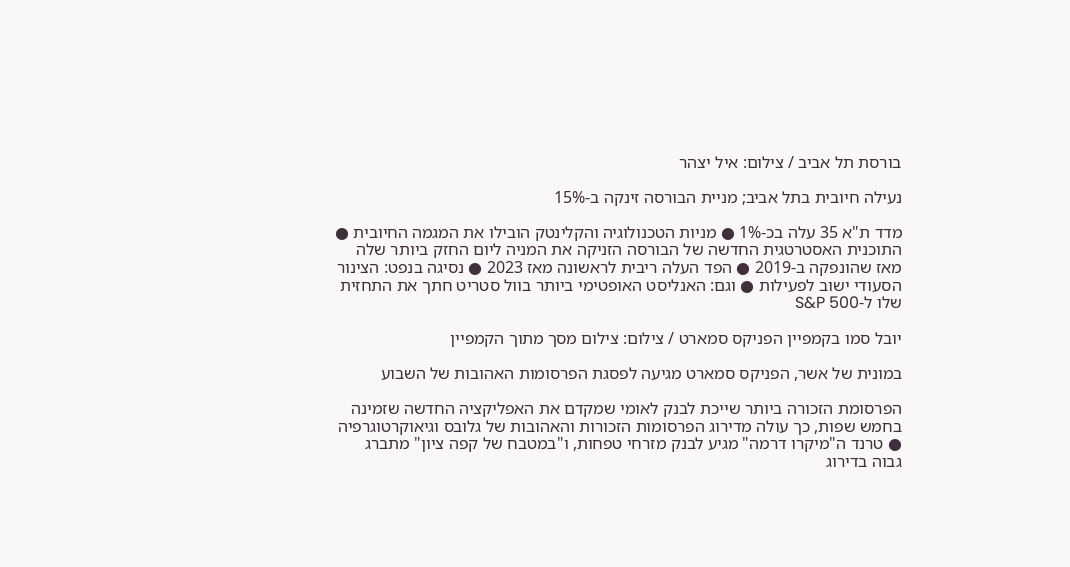בורסת תל אביב / צילום: איל יצהר

נעילה חיובית בתל אביב; מניית הבורסה זינקה ב-15%

מדד ת"א 35 עלה בכ-1% ● מניות הטכנולוגיה והקלינטק הובילו את המגמה החיובית ● התוכנית האסטרטגית החדשה של הבורסה הזניקה את המניה ליום החזק ביותר שלה מאז שהונפקה ב-2019 ● הפד העלה ריבית לראשונה מאז 2023 ● נסיגה בנפט: הצינור הסעודי ישוב לפעילות ● וגם: האנליסט האופטימי ביותר בוול סטריט חתך את התחזית שלו ל-S&P 500

יובל סמו בקמפיין הפניקס סמארט / צילום: צילום מסך מתוך הקמפיין

במונית של אשר, הפניקס סמארט מגיעה לפסגת הפרסומות האהובות של השבוע

הפרסומת הזכורה ביותר שייכת לבנק לאומי שמקדם את האפליקציה החדשה שזמינה בחמש שפות, כך עולה מדירוג הפרסומות הזכורות והאהובות של גלובס וגיאוקרטוגרפיה ● טרנד ה"מיקרו דרמה" מגיע לבנק מזרחי טפחות, ו"במטבח של קפה ציון" מתברג גבוה בדירוג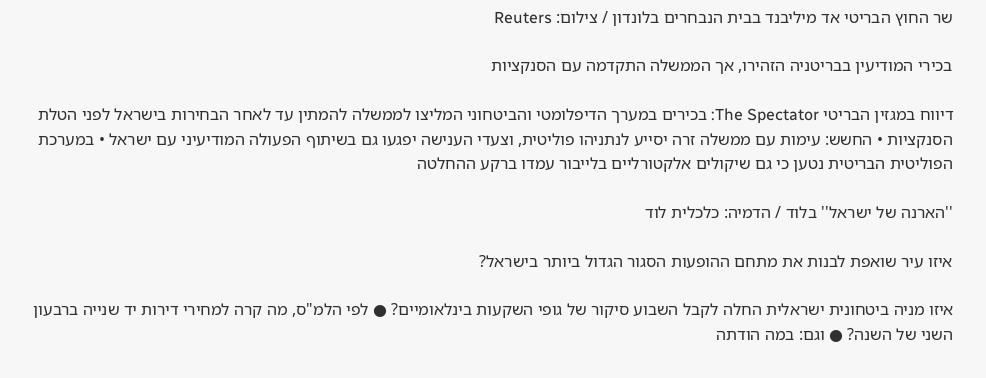שר החוץ הבריטי אד מיליבנד בבית הנבחרים בלונדון / צילום: Reuters

בכירי המודיעין בבריטניה הזהירו, אך הממשלה התקדמה עם הסנקציות

דיווח במגזין הבריטי The Spectator: בכירים במערך הדיפלומטי והביטחוני המליצו לממשלה להמתין עד לאחר הבחירות בישראל לפני הטלת הסנקציות • החשש: עימות עם ממשלה זרה יסייע לנתניהו פוליטית, וצעדי הענישה יפגעו גם בשיתוף הפעולה המודיעיני עם ישראל • במערכת הפוליטית הבריטית נטען כי גם שיקולים אלקטורליים בלייבור עמדו ברקע ההחלטה

''הארנה של ישראל'' בלוד / הדמיה: כלכלית לוד

איזו עיר שואפת לבנות את מתחם ההופעות הסגור הגדול ביותר בישראל?

איזו מניה ביטחונית ישראלית החלה לקבל השבוע סיקור של גופי השקעות בינלאומיים? ● לפי הלמ"ס, מה קרה למחירי דירות יד שנייה ברבעון השני של השנה? ● וגם: במה הודתה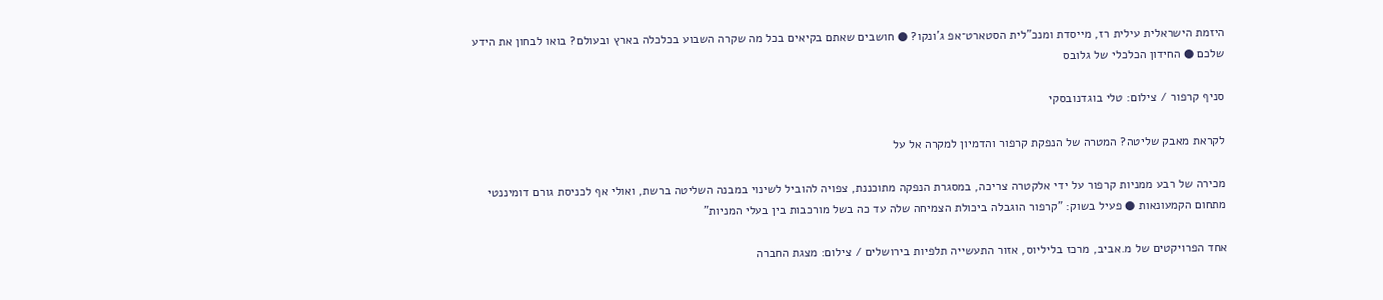היזמת הישראלית עילית רז, מייסדת ומנכ"לית הסטארט־אפ ג'ונקו? ● חושבים שאתם בקיאים בכל מה שקרה השבוע בכלכלה בארץ ובעולם? בואו לבחון את הידע שלכם ● החידון הכלכלי של גלובס

סניף קרפור / צילום: טלי בוגדנובסקי

לקראת מאבק שליטה? המטרה של הנפקת קרפור והדמיון למקרה אל על

מכירה של רבע ממניות קרפור על ידי אלקטרה צריכה, במסגרת הנפקה מתוכננת, צפויה להוביל לשינוי במבנה השליטה ברשת, ואולי אף לכניסת גורם דומיננטי מתחום הקמעונאות ● פעיל בשוק: "קרפור הוגבלה ביכולת הצמיחה שלה עד כה בשל מורכבות בין בעלי המניות"

אחד הפרויקטים של מ.אביב, מרכז בליליוס, אזור התעשייה תלפיות בירושלים / צילום: מצגת החברה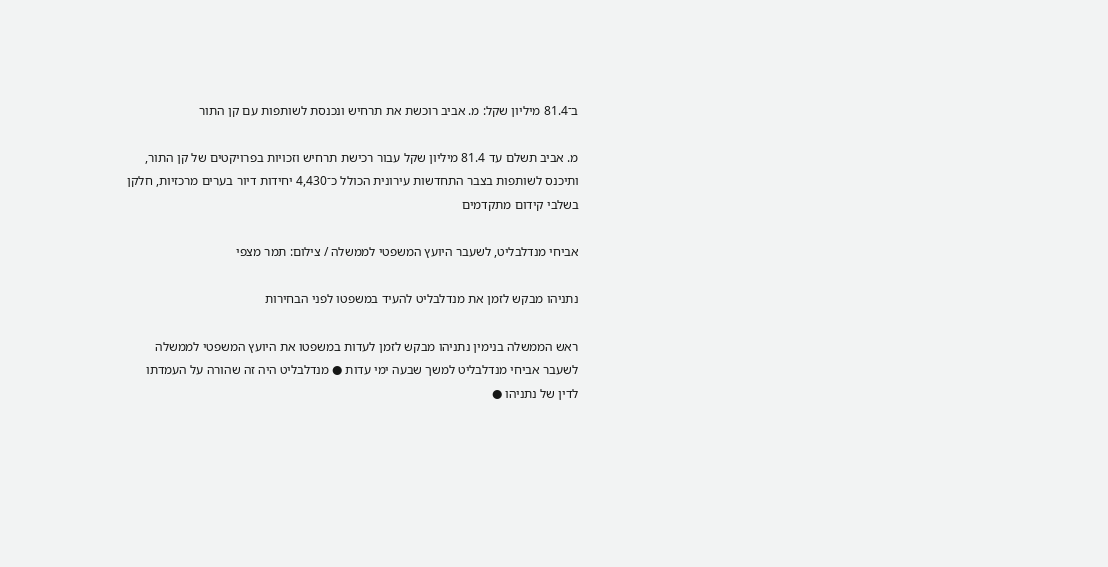ב־81.4 מיליון שקל: מ. אביב רוכשת את תרחיש ונכנסת לשותפות עם קן התור

מ. אביב תשלם עד 81.4 מיליון שקל עבור רכישת תרחיש וזכויות בפרויקטים של קן התור, ותיכנס לשותפות בצבר התחדשות עירונית הכולל כ־4,430 יחידות דיור בערים מרכזיות, חלקן בשלבי קידום מתקדמים

אביחי מנדלבליט, לשעבר היועץ המשפטי לממשלה / צילום: תמר מצפי

נתניהו מבקש לזמן את מנדלבליט להעיד במשפטו לפני הבחירות

ראש הממשלה בנימין נתניהו מבקש לזמן לעדות במשפטו את היועץ המשפטי לממשלה לשעבר אביחי מנדלבליט למשך שבעה ימי עדות ● מנדלבליט היה זה שהורה על העמדתו לדין של נתניהו ●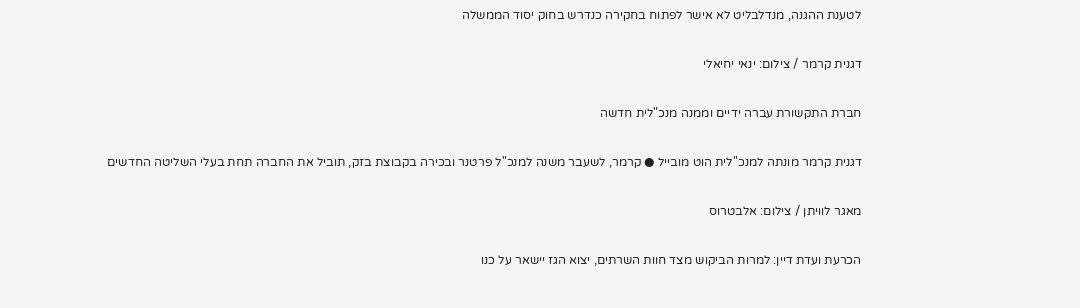לטענת ההגנה, מנדלבליט לא אישר לפתוח בחקירה כנדרש בחוק יסוד הממשלה

דגנית קרמר / צילום: ינאי יחיאלי

חברת התקשורת עברה ידיים וממנה מנכ"לית חדשה

דגנית קרמר מונתה למנכ"לית הוט מובייל ● קרמר, לשעבר משנה למנכ"ל פרטנר ובכירה בקבוצת בזק, תוביל את החברה תחת בעלי השליטה החדשים

מאגר לוויתן / צילום: אלבטרוס

הכרעת ועדת דיין: למרות הביקוש מצד חוות השרתים, יצוא הגז יישאר על כנו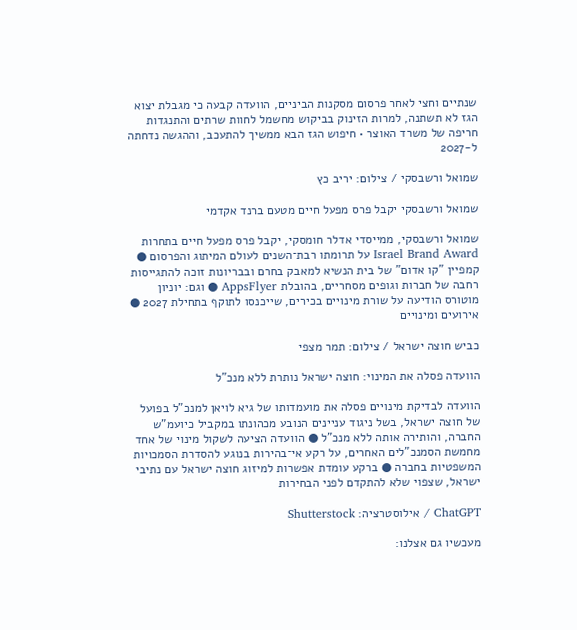שנתיים וחצי לאחר פרסום מסקנות הביניים, הוועדה קבעה כי מגבלת יצוא הגז לא תשתנה, למרות הזינוק בביקוש מחשמל לחוות שרתים והתנגדות חריפה של משרד האוצר • חיפוש הגז הבא ממשיך להתעכב, וההגשה נדחתה ל-2027

שמואל ורשבסקי / צילום: יריב כץ

שמואל ורשבסקי יקבל פרס מפעל חיים מטעם ברנד אקדמי

שמואל ורשבסקי, ממייסדי אדלר חומסקי, יקבל פרס מפעל חיים בתחרות Israel Brand Award על תרומתו רבת־השנים לעולם המיתוג והפרסום ● קמפיין "קו אדום" של בית הנשיא למאבק בחרם ובבריונות זוכה להתגייסות רחבה של חברות וגופים מסחריים, בהובלת AppsFlyer ● וגם: יוניון מוטורס הודיעה על שורת מינויים בכירים, שייכנסו לתוקף בתחילת 2027 ● אירועים ומינויים

כביש חוצה ישראל / צילום: תמר מצפי

הוועדה פסלה את המינוי: חוצה ישראל נותרת ללא מנכ"ל

הוועדה לבדיקת מינויים פסלה את מועמדותו של גיא לויאן למנכ"ל בפועל של חוצה ישראל, בשל ניגוד עניינים הנובע מכהונתו במקביל כיועמ"ש החברה, והותירה אותה ללא מנכ"ל ● הוועדה הציעה לשקול מינוי של אחד מחמשת הסמנכ"לים האחרים, על רקע אי־בהירות בנוגע להסדרת הסמכויות המשפטיות בחברה ● ברקע עומדת אפשרות למיזוג חוצה ישראל עם נתיבי ישראל, שצפוי שלא להתקדם לפני הבחירות

ChatGPT / אילוסטרציה: Shutterstock

מעכשיו גם אצלנו: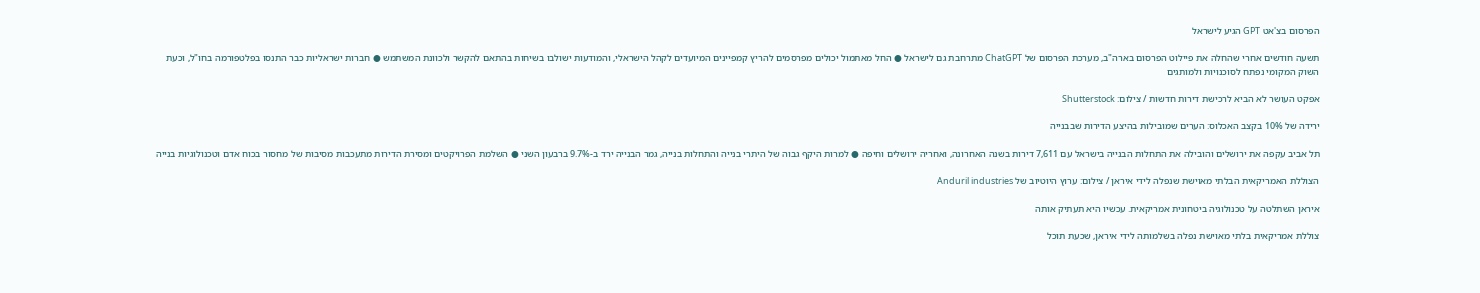הפרסום בצ'אט GPT הגיע לישראל

תשעה חודשים אחרי שהחלה את פיילוט הפרסום בארה"ב, מערכת הפרסום של ChatGPT מתרחבת גם לישראל ● החל מאתמול יכולים מפרסמים להריץ קמפיינים המיועדים לקהל הישראלי, והמודעות ישולבו בשיחות בהתאם להקשר ולכוונת המשתמש ● חברות ישראליות כבר התנסו בפלטפורמה בחו"ל, וכעת השוק המקומי נפתח לסוכנויות ולמותגים

אפקט העושר לא הביא לרכישת דירות חדשות / צילום: Shutterstock

ירידה של 10% בקצב האכלוס: הערים שמובילות בהיצע הדירות שבבנייה

תל אביב עקפה את ירושלים והובילה את התחלות הבנייה בישראל עם 7,611 דירות בשנה האחרונה, ואחריה ירושלים וחיפה ● למרות היקף גבוה של היתרי בנייה והתחלות בנייה, גמר הבנייה ירד ב-9.7% ברבעון השני ● השלמת הפרויקטים ומסירת הדירות מתעכבות מסיבות של מחסור בכוח אדם וטכנולוגיות בנייה

הצוללת האמריקאית הבלתי מאוישת שנפלה לידי איראן / צילום: ערוץ היוטיוב של Anduril industries

איראן השתלטה על טכנולוגיה ביטחונית אמריקאית. עכשיו היא תעתיק אותה

צוללת אמריקאית בלתי מאוישת נפלה בשלמותה לידי איראן, שכעת תוכל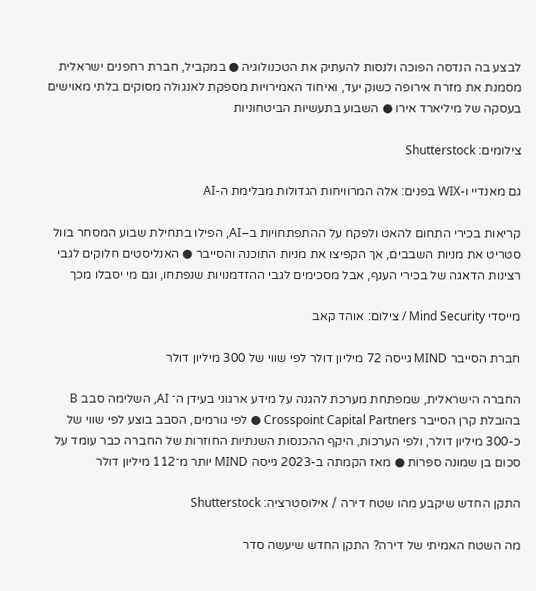לבצע בה הנדסה הפוכה ולנסות להעתיק את הטכנולוגיה ● במקביל, חברת רחפנים ישראלית מסמנת את מזרח אירופה כשוק יעד, ואיחוד האמירויות מספקת לאנגולה מסוקים בלתי מאוישים בעסקה של מיליארד אירו ● השבוע בתעשיות הביטחוניות

צילומים: Shutterstock

גם מאנדיי ו-WIX בפנים: אלה המרוויחות הגדולות מבלימת ה-AI

קריאות בכירי התחום להאט ולפקח על ההתפתחויות ב–AI, הפילו בתחילת שבוע המסחר בוול סטריט את מניות השבבים, אך הקפיצו את מניות התוכנה והסייבר ● האנליסטים חלוקים לגבי רצינות הדאגה של בכירי הענף, אבל מסכימים לגבי ההזדמנויות שנפתחו, וגם מי יסבלו מכך

מייסדי Mind Security / צילום: אוהד קאב

חברת הסייבר MIND גייסה 72 מיליון דולר לפי שווי של 300 מיליון דולר

החברה הישראלית, שמפתחת מערכת להגנה על מידע ארגוני בעידן ה־ AI, השלימה סבב B בהובלת קרן הסייבר Crosspoint Capital Partners ● לפי גורמים, הסבב בוצע לפי שווי של כ-300 מיליון דולר, ולפי הערכות, היקף ההכנסות השנתיות החוזרות של החברה כבר עומד על סכום בן שמונה ספרות ● מאז הקמתה ב-2023 גייסה MIND יותר מ־112 מיליון דולר

התקן החדש שיקבע מהו שטח דירה / אילוסטרציה: Shutterstock

מה השטח האמיתי של דירה? התקן החדש שיעשה סדר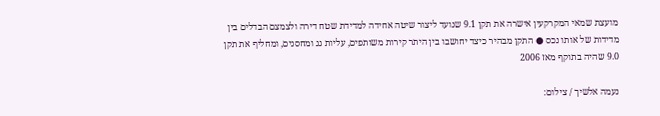מועצת שמאי המקרקעין אישרה את תקן 9.1 שנועד ליצור שיטה אחידה למדידת שטח דירה ולצמצם הבדלים בין מדידות של אותו נכס ● התקן מבהיר כיצד יחושבו בין היתר קירות משותפים, עליות גג ומחסנים, ומחליף את תקן 9.0 שהיה בתוקף מאז 2006

נעמה אלשיך / צילום: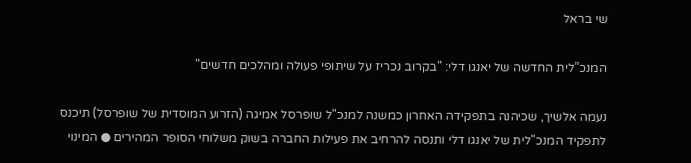שי בראל

המנכ”לית החדשה של יאנגו דלי: "בקרוב נכריז על שיתופי פעולה ומהלכים חדשים"

נעמה אלשיך, שכיהנה בתפקידה האחרון כמשנה למנכ"ל שופרסל אמיגה (הזרוע המוסדית של שופרסל) תיכנס לתפקיד המנכ"לית של יאנגו דלי ותנסה להרחיב את פעילות החברה בשוק משלוחי הסופר המהירים ● המינוי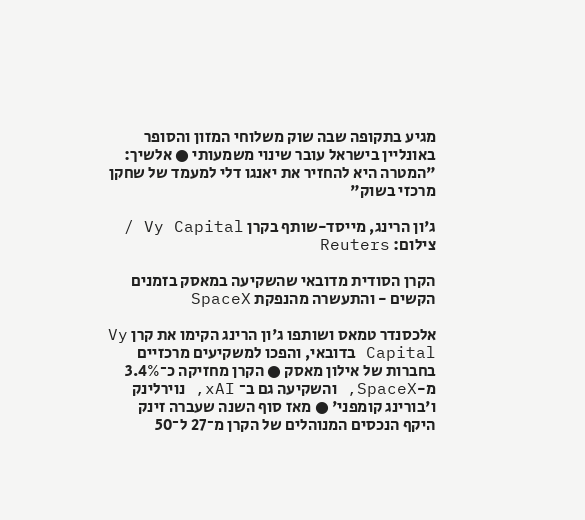מגיע בתקופה שבה שוק משלוחי המזון והסופר באונליין בישראל עובר שינוי משמעותי ● אלשיך: "המטרה היא להחזיר את יאנגו דלי למעמד של שחקן מרכזי בשוק"

ג'ון הרינג, מייסד-שותף בקרן Vy Capital / צילום: Reuters

הקרן הסודית מדובאי שהשקיעה במאסק בזמנים הקשים - והתעשרה מהנפקת SpaceX

אלכסנדר טמאס ושותפו ג'ון הרינג הקימו את קרן Vy Capital בדובאי, והפכו למשקיעים מרכזיים בחברות של אילון מאסק ● הקרן מחזיקה כ־3.4% מ-SpaceX, והשקיעה גם ב־ xAI, נוירלינק ו'בורינג קומפני' ● מאז סוף השנה שעברה זינק היקף הנכסים המנוהלים של הקרן מ־27 ל־50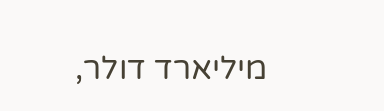מיליארד דולר,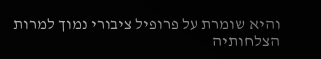והיא שומרת על פרופיל ציבורי נמוך למרות הצלחותיה